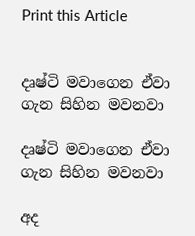Print this Article


දෘෂ්ටි මවාගෙන ඒවා ගැන සිහින මවනවා

දෘෂ්ටි මවාගෙන ඒවා ගැන සිහින මවනවා

අද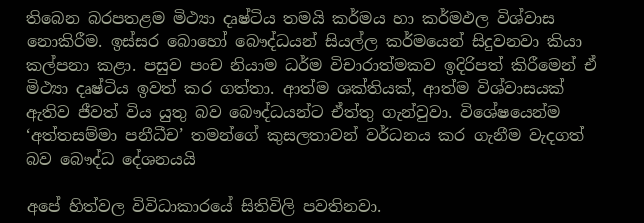තිබෙන බරපතළම මිථ්‍යා දෘෂ්ටිය තමයි කර්මය හා කර්මඵල විශ්වාස නොකිරීම. ඉස්සර බොහෝ බෞද්ධයන් සියල්ල කර්මයෙන් සිදුවනවා කියා කල්පනා කළා. පසුව පංච නියාම ධර්ම විචාරාත්මකව ඉදිරිපත් කිරීමෙන් ඒ මිථ්‍යා දෘෂ්ටිය ඉවත් කර ගත්තා. ආත්ම ශක්තියක්, ආත්ම විශ්වාසයක් ඇතිව ජීවත් විය යුතු බව බෞද්ධයන්ට ඒත්තු ගැන්වුවා. විශේෂයෙන්ම ‘අත්තසම්මා පනීධීච’ තමන්ගේ කුසලතාවන් වර්ධනය කර ගැනීම වැදගත් බව බෞද්ධ දේශනයයි

අපේ හිත්වල විවිධාකාරයේ සිතිවිලි පවතිනවා.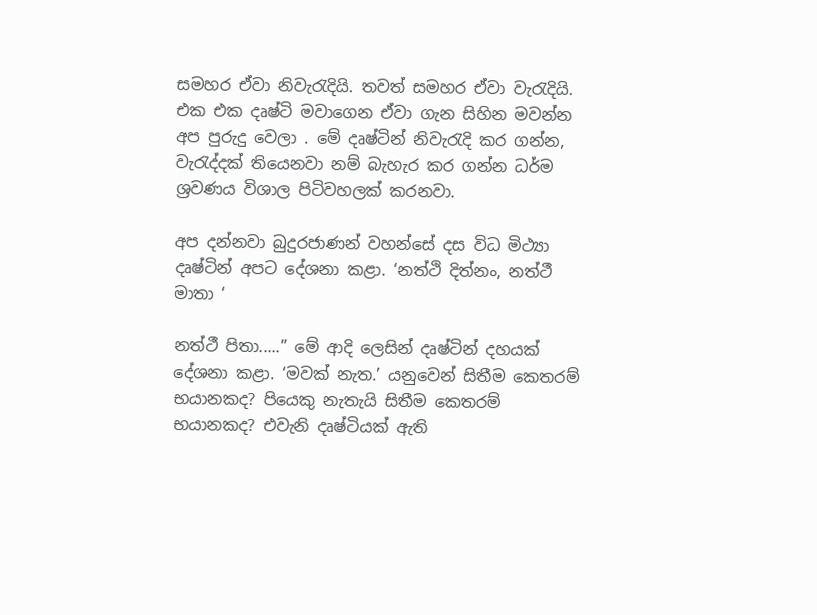සමහර ඒවා නිවැරැදියි. තවත් සමහර ඒවා වැරැදියි. එක එක දෘෂ්ටි මවාගෙන ඒවා ගැන සිහින මවන්න අප පුරුදු වෙලා . මේ දෘෂ්ටින් නිවැරැදි කර ගන්න, වැරැද්දක් තියෙනවා නම් බැහැර කර ගන්න ධර්ම ශ්‍රවණය විශාල පිටිවහලක් කරනවා.

අප දන්නවා බුදුරජාණන් වහන්සේ දස විධ මිථ්‍යා දෘෂ්ටින් අපට දේශනා කළා. ‘නත්ථි දිත්නං, නත්ථී මාතා ‘

නත්ථී පිතා.....” මේ ආදි ලෙසින් දෘෂ්ටින් දහයක් දේශනා කළා. ‘මවක් නැත.’ යනුවෙන් සිතීම කෙතරම් භයානකද? පියෙකු නැතැයි සිතීම කෙතරම් භයානකද? එවැනි දෘෂ්ටියක් ඇති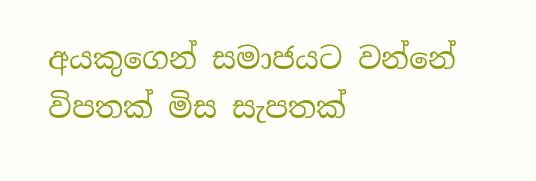අයකුගෙන් සමාජයට වන්නේ විපතක් මිස සැපතක්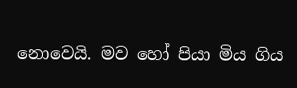නොවෙයි. මව හෝ පියා මිය ගිය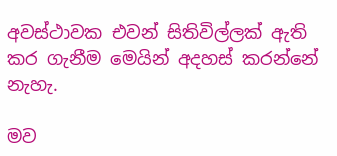අවස්ථාවක එවන් සිතිවිල්ලක් ඇති කර ගැනීම මෙයින් අදහස් කරන්නේ නැහැ.

මව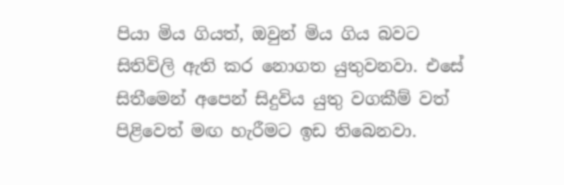පියා මිය ගියත්, ඔවුන් මිය ගිය බවට සිතිවිලි ඇති කර නොගත යුතුවනවා. එසේ සිතීමෙන් අපෙන් සිදුවිය යුතු වගකීම් වත් පිළිවෙත් මඟ හැරීමට ඉඩ තිබෙනවා.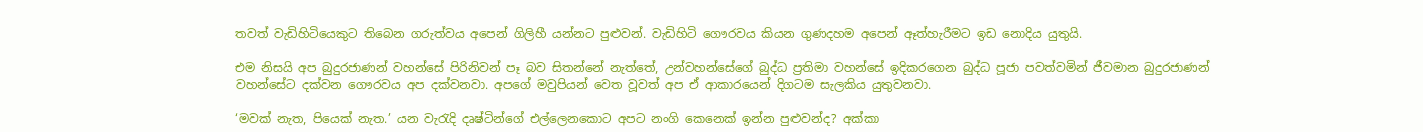තවත් වැඩිහිටියෙකුට තිබෙන ගරුත්වය අපෙන් ගිලිහී යන්නට පුළුවන්. වැඩිහිටි ගෞරවය කියන ගුණදහම අපෙන් ඈත්හැරීමට ඉඩ නොදිය යුතුයි.

එම නිසයි අප බුදුරජාණන් වහන්සේ පිරිනිවන් පෑ බව සිතන්නේ නැත්තේ, උන්වහන්සේගේ බුද්ධ ප්‍රතිමා වහන්සේ ඉදිකරගෙන බුද්ධ පූජා පවත්වමින් ජීවමාන බුදුරජාණන් වහන්සේට දක්වන ගෞරවය අප දක්වනවා. අපගේ මවුපියන් වෙත වූවත් අප ඒ ආකාරයෙන් දිගටම සැලකිය යුතුවනවා.

‘මවක් නැත, පියෙක් නැත.’ යන වැරැදි දෘෂ්ටින්ගේ එල්ලෙනකොට අපට නංගි කෙනෙක් ඉන්න පුළුවන්ද? අක්කා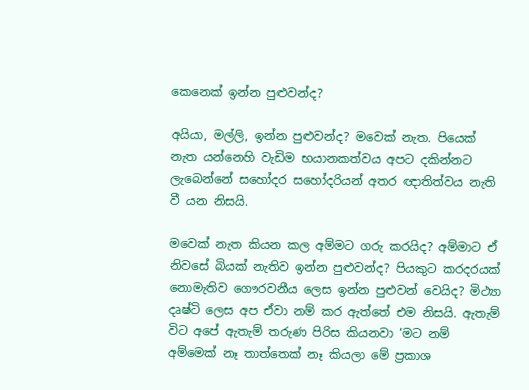කෙනෙක් ඉන්න පුළුවන්ද?

අයියා, මල්ලි, ඉන්න පුළුවන්ද? මවෙක් නැත. පියෙක් නැත යන්නෙහි වැඩිම භයානකත්වය අපට දකින්නට ලැබෙන්නේ සහෝදර සහෝදරියන් අතර ඥාතිත්වය නැති වී යන නිසයි.

මවෙක් නැත කියන කල අම්මට ගරු කරයිද? අම්මාට ඒ නිවසේ බියක් නැතිව ඉන්න පුළුවන්ද? පියකුට කරදරයක් නොමැතිව ගෞරවනීය ලෙස ඉන්න පුළුවන් වෙයිද? මිථ්‍යා දෘෂ්ටි ලෙස අප ඒවා නම් කර ඇත්තේ එම නිසයි. ඇතැම් විට අපේ ඇතැම් තරුණ පිරිස කියනවා ‘මට නම් අම්මෙක් නෑ තාත්තෙක් නෑ කියලා මේ ප්‍රකාශ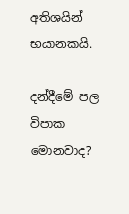අතිශයින් භයානකයි.

දන්දීමේ පල විපාක මොනවාද?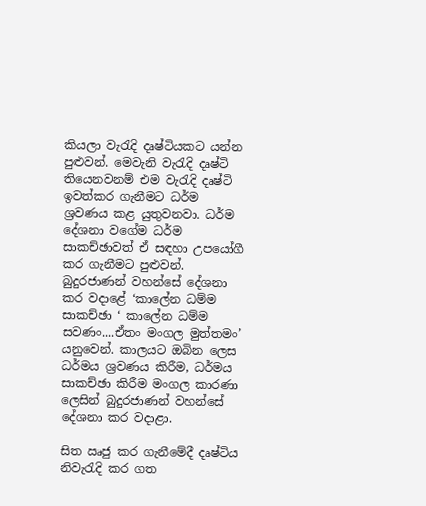කියලා වැරැදි දෘෂ්ටියකට යන්න පුළුවන්. මෙවැනි වැරැදි දෘෂ්ටි තියෙනවනම් එම වැරැදි දෘෂ්ටි ඉවත්කර ගැනීමට ධර්ම ශ්‍රවණය කළ යුතුවනවා. ධර්ම දේශනා වගේම ධර්ම සාකච්ඡාවත් ඒ සඳහා උපයෝගී කර ගැනීමට පුළුවන්. බුදුරජාණන් වහන්සේ දේශනා කර වදාළේ ‘කාලේන ධම්ම සාකච්ඡා ‘ කාලේන ධම්ම සවණං....ඒතං මංගල මුත්තමං’ යනුවෙන්. කාලයට ඔබින ලෙස ධර්මය ශ්‍රවණය කිරීම, ධර්මය සාකච්ඡා කිරීම මංගල කාරණා ලෙසින් බුදුරජාණන් වහන්සේ දේශනා කර වදාළා.

සිත ඍජු කර ගැනීමේදී දෘෂ්ටිය නිවැරැදි කර ගත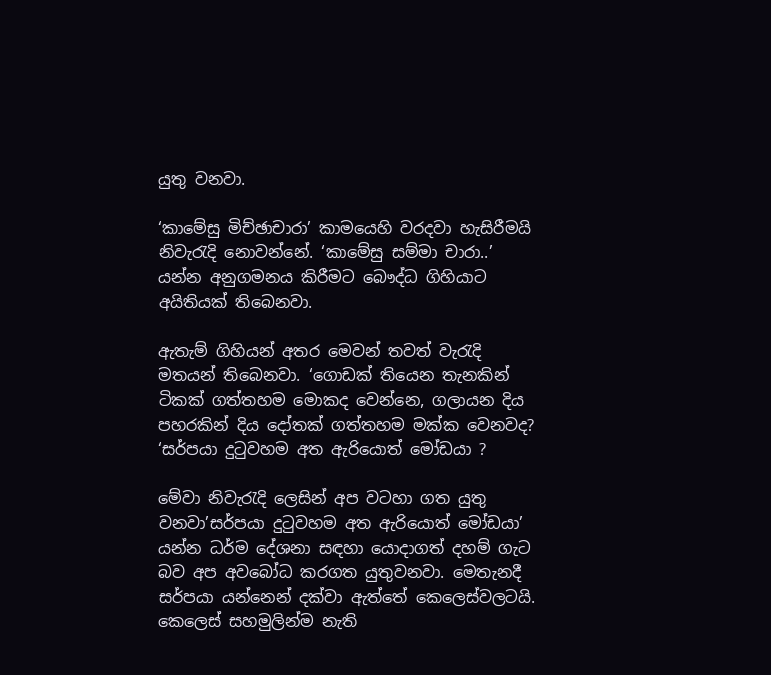යුතු වනවා.

‘කාමේසු මිච්ඡාචාරා’ කාමයෙහි වරදවා හැසිරීමයි නිවැරැදි නොවන්නේ. ‘කාමේසු සම්මා චාරා..’ යන්න අනුගමනය කිරීමට බෞද්ධ ගිහියාට අයිතියක් තිබෙනවා.

ඇතැම් ගිහියන් අතර මෙවන් තවත් වැරැදි මතයන් තිබෙනවා. ‘ගොඩක් තියෙන තැනකින් ටිකක් ගත්තහම මොකද වෙන්නෙ, ගලායන දිය පහරකින් දිය දෝතක් ගත්තහම මක්ක වෙනවද? ‘සර්පයා දුටුවහම අත ඇරියොත් මෝඩයා ?

මේවා නිවැරැදි ලෙසින් අප වටහා ගත යුතු වනවා’සර්පයා දුටුවහම අත ඇරියොත් මෝඩයා’ යන්න ධර්ම දේශනා සඳහා යොදාගත් දහම් ගැට බව අප අවබෝධ කරගත යුතුවනවා. මෙතැනදී සර්පයා යන්නෙන් දක්වා ඇත්තේ කෙලෙස්වලටයි. කෙලෙස් සහමුලින්ම නැති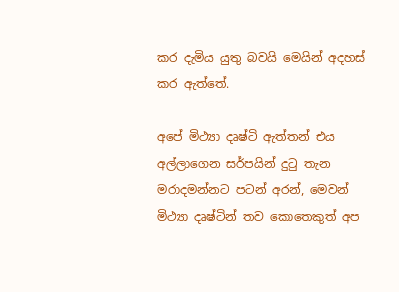කර දැමිය යුතු බවයි මෙයින් අදහස් කර ඇත්තේ.

අපේ මිථ්‍යා දෘෂ්ටි ඇත්තන් එය අල්ලාගෙන සර්පයින් දුටු තැන මරාදමන්නට පටන් අරන්, මෙවන් මිථ්‍යා දෘෂ්ටින් තව කොතෙකුත් අප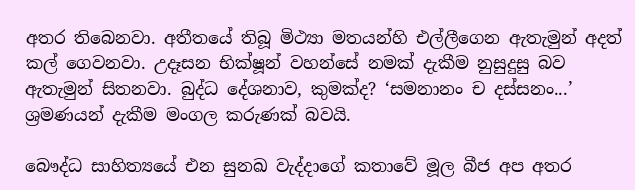අතර තිබෙනවා. අතීතයේ තිබූ මිථ්‍යා මතයන්හි එල්ලීගෙන ඇතැමුන් අදත් කල් ගෙවනවා. උදෑසන භික්ෂූන් වහන්සේ නමක් දැකීම නුසුදුසු බව ඇතැමුන් සිතනවා. බුද්ධ දේශනාව, කුමක්ද? ‘සමනානං ච දස්සනං...’ ශ්‍රමණයන් දැකීම මංගල කරුණක් බවයි.

බෞද්ධ සාහිත්‍යයේ එන සුනඛ වැද්දාගේ කතාවේ මූල බීජ අප අතර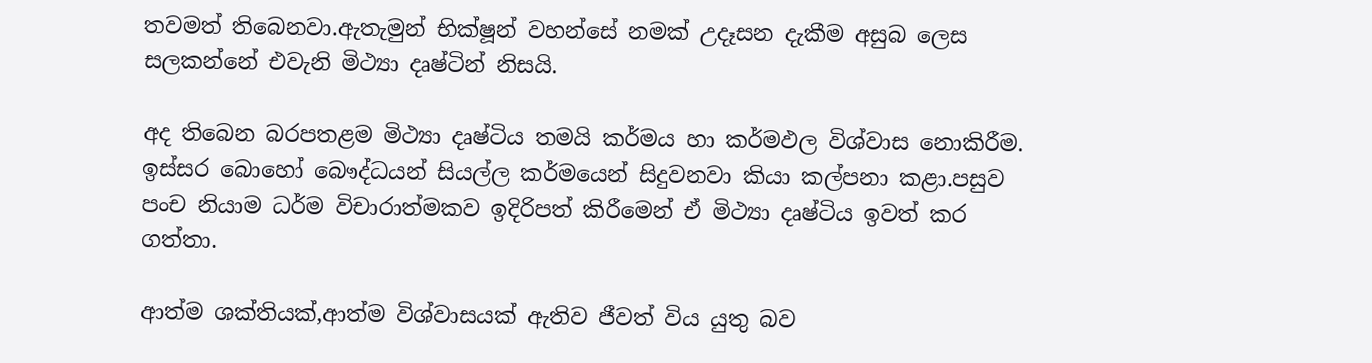තවමත් තිබෙනවා.ඇතැමුන් භික්ෂූන් වහන්සේ නමක් උදෑසන දැකීම අසුබ ලෙස සලකන්නේ එවැනි මිථ්‍යා දෘෂ්ටින් නිසයි.

අද තිබෙන බරපතළම මිථ්‍යා දෘෂ්ටිය තමයි කර්මය හා කර්මඵල විශ්වාස නොකිරීම. ඉස්සර බොහෝ බෞද්ධයන් සියල්ල කර්මයෙන් සිදුවනවා කියා කල්පනා කළා.පසුව පංච නියාම ධර්ම විචාරාත්මකව ඉදිරිපත් කිරීමෙන් ඒ මිථ්‍යා දෘෂ්ටිය ඉවත් කර ගත්තා.

ආත්ම ශක්තියක්,ආත්ම විශ්වාසයක් ඇතිව ජීවත් විය යුතු බව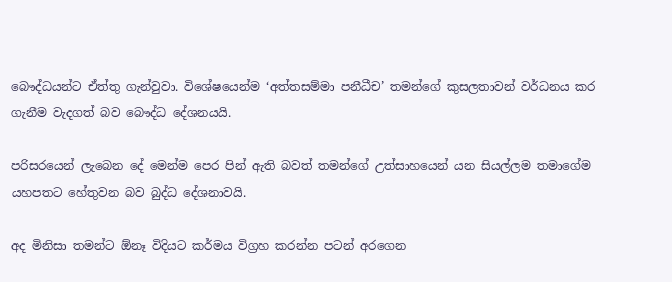බෞද්ධයන්ට ඒත්තු ගැන්වුවා. විශේෂයෙන්ම ‘අත්තසම්මා පනීධීච’ තමන්ගේ කුසලතාවන් වර්ධනය කර ගැනීම වැදගත් බව බෞද්ධ දේශනයයි.

පරිසරයෙන් ලැබෙන දේ මෙන්ම පෙර පින් ඇති බවත් තමන්ගේ උත්සාහයෙන් යන සියල්ලම තමාගේම යහපතට හේතුවන බව බුද්ධ දේශනාවයි.

අද මිනිසා තමන්ට ඕනෑ විදියට කර්මය විග්‍රහ කරන්න පටන් අරගෙන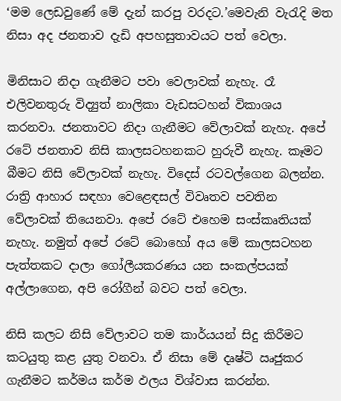‘මම ලෙඩවුණේ මේ දැන් කරපු වරදට.’මෙවැනි වැරැදි මත නිසා අද ජනතාව දැඩි අපහසුතාවයට පත් වෙලා.

මිනිසාට නිදා ගැනීමට පවා වෙලාවක් නැහැ. රෑ එලිවනතුරු විද්‍යුත් නාලිකා වැඩසටහන් විකාශය කරනවා. ජනතාවට නිදා ගැනීමට වේලාවක් නැහැ. අපේ රටේ ජනතාව නිසි කාලසටහනකට හුරුවී නැහැ. කෑමට බීමට නිසි වේලාවක් නැහැ. විදෙස් රටවල්ගෙන බලන්න. රාත්‍රි ආහාර සඳහා වෙළෙඳසල් විවෘතව පවතින වේලාවක් තියෙනවා. අපේ රටේ එහෙම සංස්කෘතියක් නැහැ. නමුත් අපේ රටේ බොහෝ අය මේ කාලසටහන පැත්තකට දාලා ගෝලීයකරණය යන සංකල්පයක් අල්ලාගෙන, අපි රෝගීන් බවට පත් වෙලා.

නිසි කලට නිසි වේලාවට තම කාර්යයන් සිදු කිරීමට කටයුතු කළ යුතු වනවා. ඒ නිසා මේ දෘෂ්ටි ඍජුකර ගැනීමට කර්මය කර්ම ඵලය විශ්වාස කරන්න.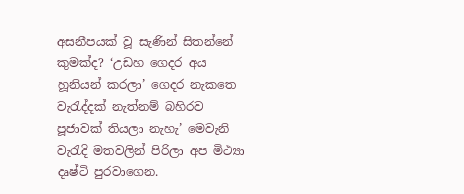අසනීපයක් වූ සැණින් සිතන්නේ කුමක්ද? ‘උඩහ ගෙදර අය හූනියන් කරලා’ ගෙදර නැකතෙ වැරැද්දක් නැත්නම් බහිරව පූජාවක් තියලා නැහැ’ මෙවැනි වැරැදි මතවලින් පිරිලා අප මිථ්‍යා දෘෂ්ටි පුරවාගෙන.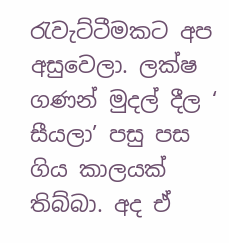රැවැට්ටීමකට අප අසුවෙලා. ලක්ෂ ගණන් මුදල් දීල ‘ සීයලා’ පසු පස ගිය කාලයක් තිබ්බා. අද ඒ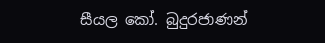සීයල කෝ. බුදුරජාණන්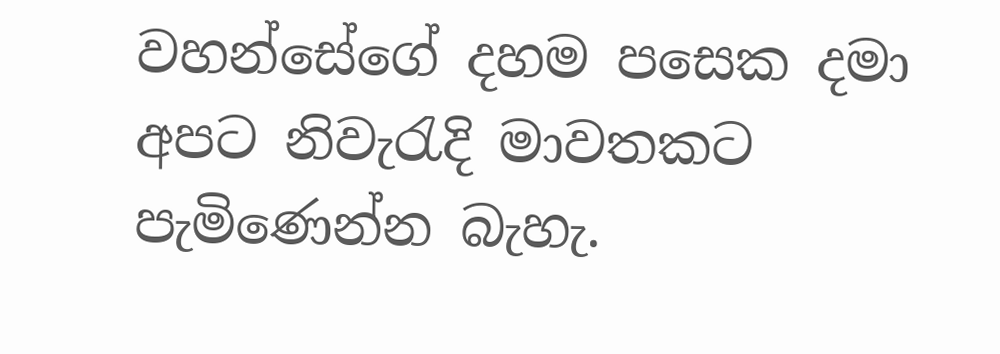වහන්සේගේ දහම පසෙක දමා අපට නිවැරැදි මාවතකට පැමිණෙන්න බැහැ.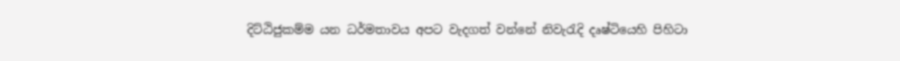දිට්ඨිජුකම්ම යන ධර්මතාවය අපට වැදගත් වන්නේ නිවැරැදි දෘෂ්ටියෙහි පිහිටා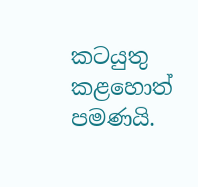කටයුතු කළහොත් පමණයි.